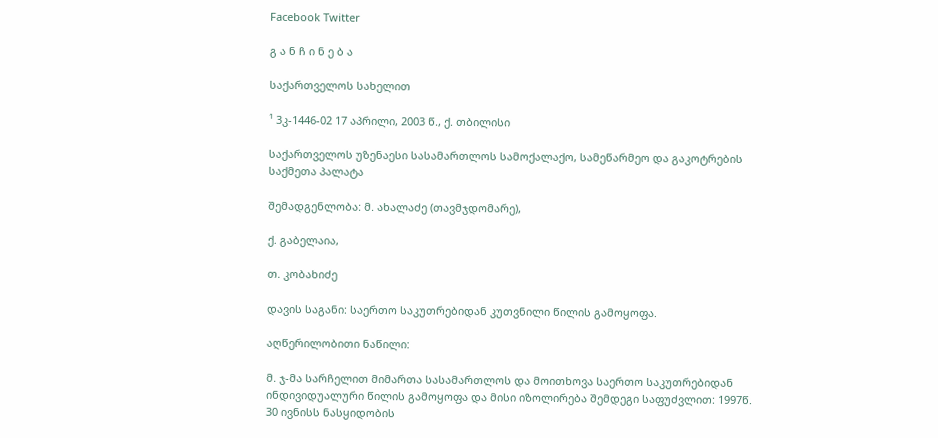Facebook Twitter

გ ა ნ ჩ ი ნ ე ბ ა

საქართველოს სახელით

¹ 3კ-1446-02 17 აპრილი, 2003 წ., ქ. თბილისი

საქართველოს უზენაესი სასამართლოს სამოქალაქო, სამეწარმეო და გაკოტრების საქმეთა პალატა

შემადგენლობა: მ. ახალაძე (თავმჯდომარე),

ქ. გაბელაია,

თ. კობახიძე

დავის საგანი: საერთო საკუთრებიდან კუთვნილი წილის გამოყოფა.

აღწერილობითი ნაწილი:

მ. ჯ-მა სარჩელით მიმართა სასამართლოს და მოითხოვა საერთო საკუთრებიდან ინდივიდუალური წილის გამოყოფა და მისი იზოლირება შემდეგი საფუძვლით: 1997წ. 30 ივნისს ნასყიდობის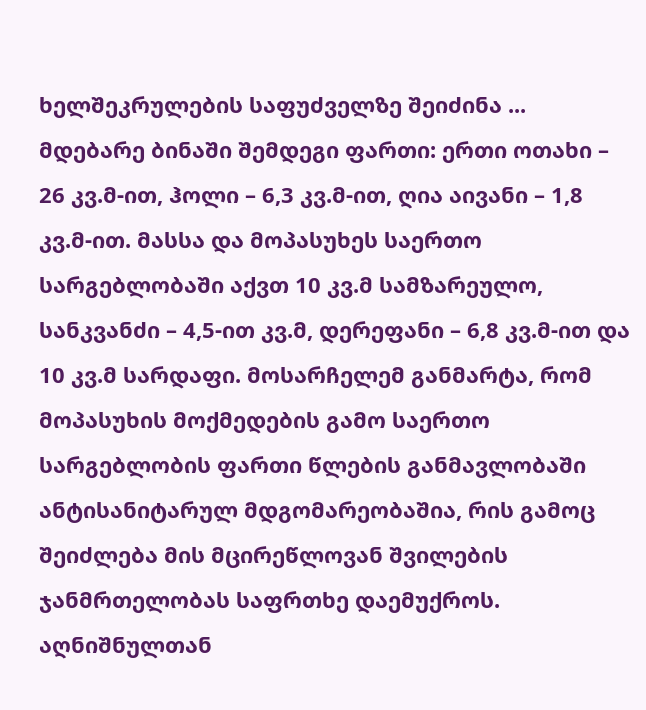ხელშეკრულების საფუძველზე შეიძინა ... მდებარე ბინაში შემდეგი ფართი: ერთი ოთახი – 26 კვ.მ-ით, ჰოლი – 6,3 კვ.მ-ით, ღია აივანი – 1,8 კვ.მ-ით. მასსა და მოპასუხეს საერთო სარგებლობაში აქვთ 10 კვ.მ სამზარეულო, სანკვანძი – 4,5-ით კვ.მ, დერეფანი – 6,8 კვ.მ-ით და 10 კვ.მ სარდაფი. მოსარჩელემ განმარტა, რომ მოპასუხის მოქმედების გამო საერთო სარგებლობის ფართი წლების განმავლობაში ანტისანიტარულ მდგომარეობაშია, რის გამოც შეიძლება მის მცირეწლოვან შვილების ჯანმრთელობას საფრთხე დაემუქროს. აღნიშნულთან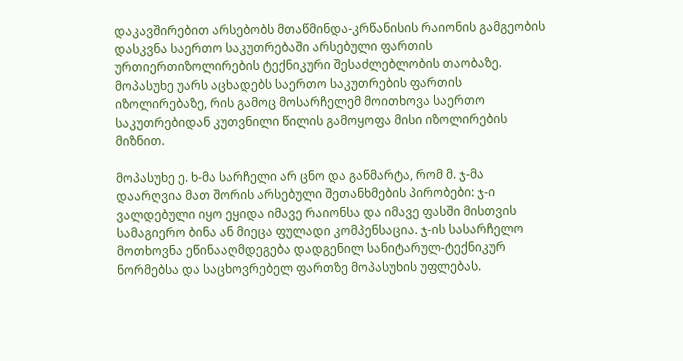დაკავშირებით არსებობს მთაწმინდა-კრწანისის რაიონის გამგეობის დასკვნა საერთო საკუთრებაში არსებული ფართის ურთიერთიზოლირების ტექნიკური შესაძლებლობის თაობაზე. მოპასუხე უარს აცხადებს საერთო საკუთრების ფართის იზოლირებაზე, რის გამოც მოსარჩელემ მოითხოვა საერთო საკუთრებიდან კუთვნილი წილის გამოყოფა მისი იზოლირების მიზნით.

მოპასუხე ე. ხ-მა სარჩელი არ ცნო და განმარტა, რომ მ. ჯ-მა დაარღვია მათ შორის არსებული შეთანხმების პირობები: ჯ-ი ვალდებული იყო ეყიდა იმავე რაიონსა და იმავე ფასში მისთვის სამაგიერო ბინა ან მიეცა ფულადი კომპენსაცია. ჯ-ის სასარჩელო მოთხოვნა ეწინააღმდეგება დადგენილ სანიტარულ-ტექნიკურ ნორმებსა და საცხოვრებელ ფართზე მოპასუხის უფლებას.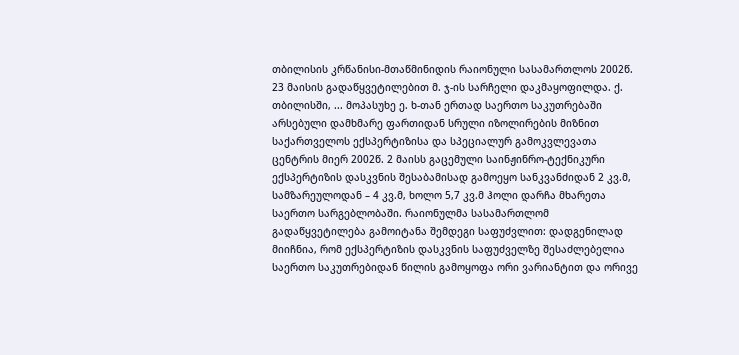თბილისის კრწანისი-მთაწმინიდის რაიონული სასამართლოს 2002წ. 23 მაისის გადაწყვეტილებით მ. ჯ-ის სარჩელი დაკმაყოფილდა. ქ. თბილისში, ... მოპასუხე ე. ხ-თან ერთად საერთო საკუთრებაში არსებული დამხმარე ფართიდან სრული იზოლირების მიზნით საქართველოს ექსპერტიზისა და სპეციალურ გამოკვლევათა ცენტრის მიერ 2002წ. 2 მაისს გაცემული საინჟინრო-ტექნიკური ექსპერტიზის დასკვნის შესაბამისად გამოეყო სანკვანძიდან 2 კვ.მ, სამზარეულოდან – 4 კვ.მ, ხოლო 5,7 კვ.მ ჰოლი დარჩა მხარეთა საერთო სარგებლობაში. რაიონულმა სასამართლომ გადაწყვეტილება გამოიტანა შემდეგი საფუძვლით: დადგენილად მიიჩნია, რომ ექსპერტიზის დასკვნის საფუძველზე შესაძლებელია საერთო საკუთრებიდან წილის გამოყოფა ორი ვარიანტით და ორივე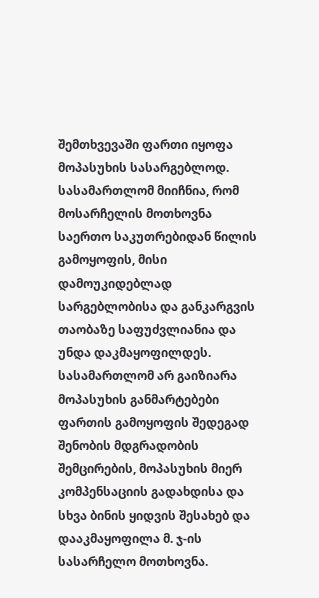შემთხვევაში ფართი იყოფა მოპასუხის სასარგებლოდ. სასამართლომ მიიჩნია, რომ მოსარჩელის მოთხოვნა საერთო საკუთრებიდან წილის გამოყოფის, მისი დამოუკიდებლად სარგებლობისა და განკარგვის თაობაზე საფუძვლიანია და უნდა დაკმაყოფილდეს. სასამართლომ არ გაიზიარა მოპასუხის განმარტებები ფართის გამოყოფის შედეგად შენობის მდგრადობის შემცირების, მოპასუხის მიერ კომპენსაციის გადახდისა და სხვა ბინის ყიდვის შესახებ და დააკმაყოფილა მ. ჯ-ის სასარჩელო მოთხოვნა.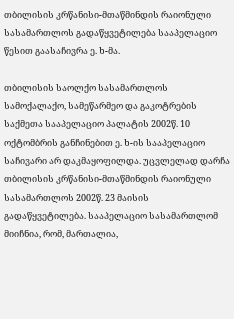თბილისის კრწანისი-მთაწმინდის რაიონული სასამართლოს გადაწყვეტილება სააპელაციო წესით გაასაჩივრა ე. ხ-მა.

თბილისის საოლქო სასამართლოს სამოქალაქო, სამეწარმეო და გაკოტრების საქმეთა სააპელაციო პალატის 2002წ. 10 ოქტომბრის განჩინებით ე. ხ-ის სააპელაციო საჩივარი არ დაკმაყოფილდა. უცვლელად დარჩა თბილისის კრწანისი-მთაწმინდის რაიონული სასამართლოს 2002წ. 23 მაისის გადაწყვეტილება. სააპელაციო სასამართლომ მიიჩნია, რომ, მართალია,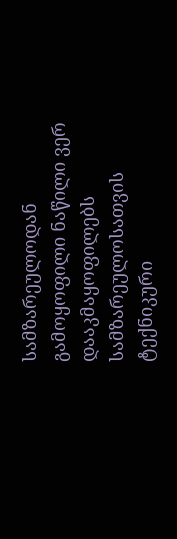სამზარეულოდან გამოყოფილი ნაწილი ვერ დააკმაყოფილებს სამზარეულოსათვის ტექნიკური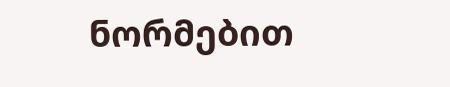ნორმებით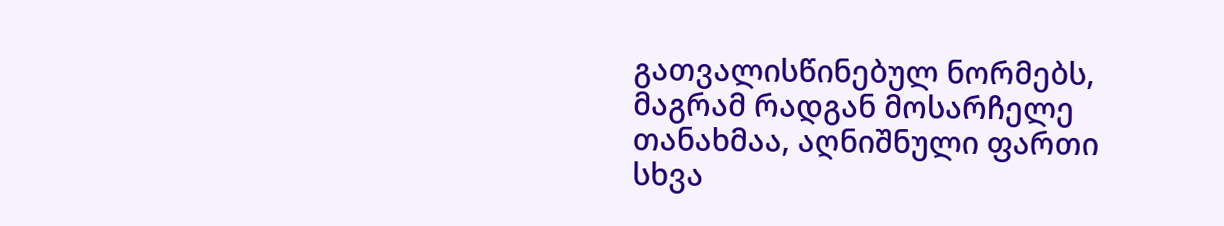გათვალისწინებულ ნორმებს, მაგრამ რადგან მოსარჩელე თანახმაა, აღნიშნული ფართი სხვა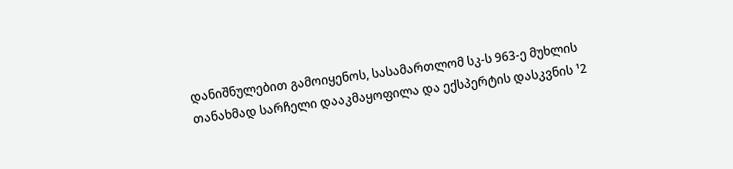დანიშნულებით გამოიყენოს, სასამართლომ სკ-ს 963-ე მუხლის თანახმად სარჩელი დააკმაყოფილა და ექსპერტის დასკვნის ¹2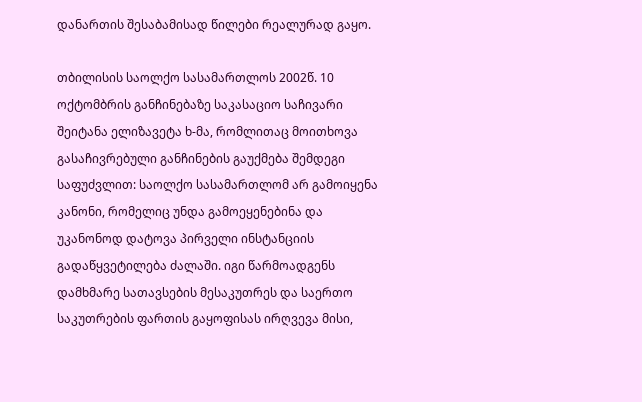დანართის შესაბამისად წილები რეალურად გაყო.

თბილისის საოლქო სასამართლოს 2002წ. 10 ოქტომბრის განჩინებაზე საკასაციო საჩივარი შეიტანა ელიზავეტა ხ-მა, რომლითაც მოითხოვა გასაჩივრებული განჩინების გაუქმება შემდეგი საფუძვლით: საოლქო სასამართლომ არ გამოიყენა კანონი, რომელიც უნდა გამოეყენებინა და უკანონოდ დატოვა პირველი ინსტანციის გადაწყვეტილება ძალაში. იგი წარმოადგენს დამხმარე სათავსების მესაკუთრეს და საერთო საკუთრების ფართის გაყოფისას ირღვევა მისი,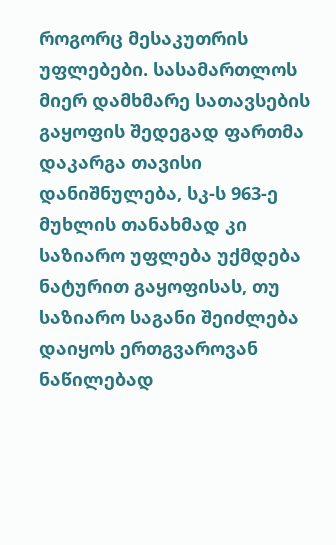როგორც მესაკუთრის უფლებები. სასამართლოს მიერ დამხმარე სათავსების გაყოფის შედეგად ფართმა დაკარგა თავისი დანიშნულება, სკ-ს 963-ე მუხლის თანახმად კი საზიარო უფლება უქმდება ნატურით გაყოფისას, თუ საზიარო საგანი შეიძლება დაიყოს ერთგვაროვან ნაწილებად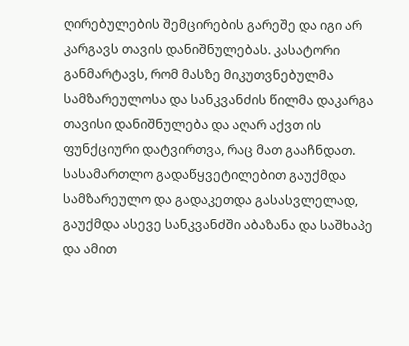ღირებულების შემცირების გარეშე და იგი არ კარგავს თავის დანიშნულებას. კასატორი განმარტავს, რომ მასზე მიკუთვნებულმა სამზარეულოსა და სანკვანძის წილმა დაკარგა თავისი დანიშნულება და აღარ აქვთ ის ფუნქციური დატვირთვა, რაც მათ გააჩნდათ. სასამართლო გადაწყვეტილებით გაუქმდა სამზარეულო და გადაკეთდა გასასვლელად, გაუქმდა ასევე სანკვანძში აბაზანა და საშხაპე და ამით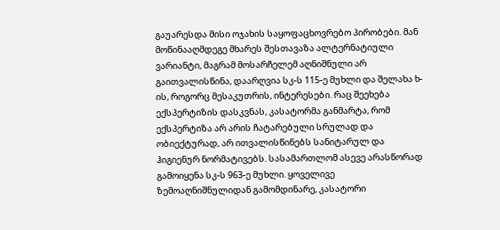გაუარესდა მისი ოჯახის საყოფაცხოვრებო პირობები. მან მოწინააღმდეგე მხარეს შესთავაზა ალტერნატიული ვარიანტი, მაგრამ მოსარჩელემ აღნიშნული არ გაითვალისწინა, დაარღვია სკ-ს 115-ე მუხლი და შელახა ხ-ის, როგორც მესაკუთრის, ინტერესები. რაც შეეხება ექსპერტიზის დასკვნას, კასატორმა განმარტა, რომ ექსპერტიზა არ არის ჩატარებული სრულად და ობიექტურად, არ ითვალისწინებს სანიტარულ და ჰიგიენურ ნორმატივებს. სასამართლომ ასევე არასწორად გამოიყენა სკ-ს 963-ე მუხლი. ყოველივე ზემოაღნიშნულიდან გამომდინარე, კასატორი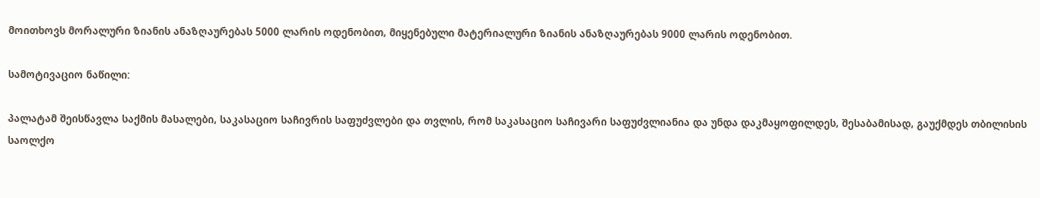მოითხოვს მორალური ზიანის ანაზღაურებას 5000 ლარის ოდენობით, მიყენებული მატერიალური ზიანის ანაზღაურებას 9000 ლარის ოდენობით.

სამოტივაციო ნაწილი:

პალატამ შეისწავლა საქმის მასალები, საკასაციო საჩივრის საფუძვლები და თვლის, რომ საკასაციო საჩივარი საფუძვლიანია და უნდა დაკმაყოფილდეს, შესაბამისად, გაუქმდეს თბილისის საოლქო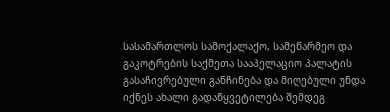სასამართლოს სამოქალაქო, სამეწარმეო და გაკოტრების საქმეთა სააპელაციო პალატის გასაჩივრებული განჩინება და მიღებული უნდა იქნეს ახალი გადაწყვეტილება შემდეგ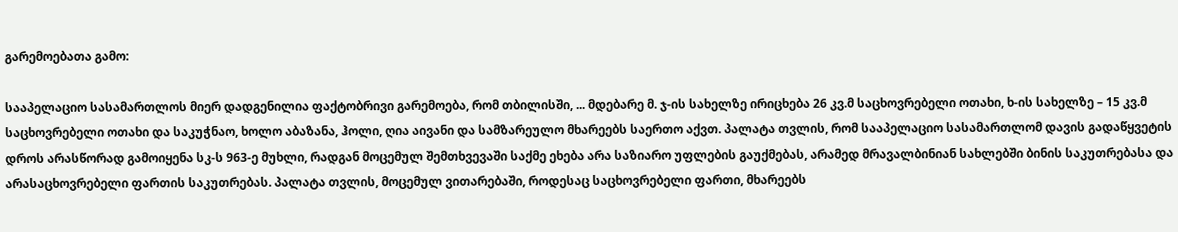გარემოებათა გამო:

სააპელაციო სასამართლოს მიერ დადგენილია ფაქტობრივი გარემოება, რომ თბილისში, ... მდებარე მ. ჯ-ის სახელზე ირიცხება 26 კვ.მ საცხოვრებელი ოთახი, ხ-ის სახელზე – 15 კვ.მ საცხოვრებელი ოთახი და საკუჭნაო, ხოლო აბაზანა, ჰოლი, ღია აივანი და სამზარეულო მხარეებს საერთო აქვთ. პალატა თვლის, რომ სააპელაციო სასამართლომ დავის გადაწყვეტის დროს არასწორად გამოიყენა სკ-ს 963-ე მუხლი, რადგან მოცემულ შემთხვევაში საქმე ეხება არა საზიარო უფლების გაუქმებას, არამედ მრავალბინიან სახლებში ბინის საკუთრებასა და არასაცხოვრებელი ფართის საკუთრებას. პალატა თვლის, მოცემულ ვითარებაში, როდესაც საცხოვრებელი ფართი, მხარეებს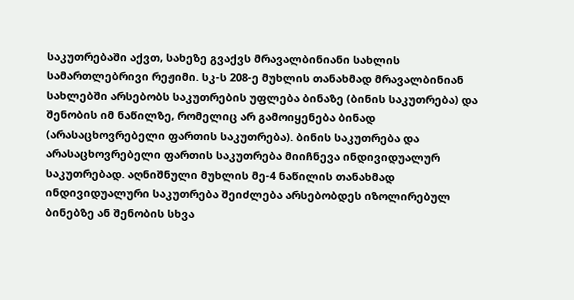საკუთრებაში აქვთ, სახეზე გვაქვს მრავალბინიანი სახლის სამართლებრივი რეჟიმი. სკ-ს 208-ე მუხლის თანახმად მრავალბინიან სახლებში არსებობს საკუთრების უფლება ბინაზე (ბინის საკუთრება) და შენობის იმ ნაწილზე, რომელიც არ გამოიყენება ბინად (არასაცხოვრებელი ფართის საკუთრება). ბინის საკუთრება და არასაცხოვრებელი ფართის საკუთრება მიიჩნევა ინდივიდუალურ საკუთრებად. აღნიშნული მუხლის მე-4 ნაწილის თანახმად ინდივიდუალური საკუთრება შეიძლება არსებობდეს იზოლირებულ ბინებზე ან შენობის სხვა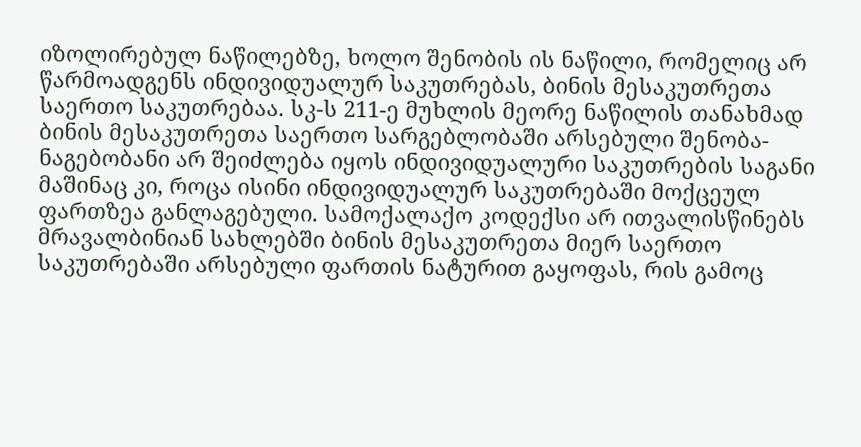იზოლირებულ ნაწილებზე, ხოლო შენობის ის ნაწილი, რომელიც არ წარმოადგენს ინდივიდუალურ საკუთრებას, ბინის მესაკუთრეთა საერთო საკუთრებაა. სკ-ს 211-ე მუხლის მეორე ნაწილის თანახმად ბინის მესაკუთრეთა საერთო სარგებლობაში არსებული შენობა-ნაგებობანი არ შეიძლება იყოს ინდივიდუალური საკუთრების საგანი მაშინაც კი, როცა ისინი ინდივიდუალურ საკუთრებაში მოქცეულ ფართზეა განლაგებული. სამოქალაქო კოდექსი არ ითვალისწინებს მრავალბინიან სახლებში ბინის მესაკუთრეთა მიერ საერთო საკუთრებაში არსებული ფართის ნატურით გაყოფას, რის გამოც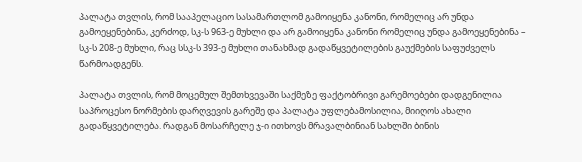პალატა თვლის, რომ სააპელაციო სასამართლომ გამოიყენა კანონი, რომელიც არ უნდა გამოეყენებინა, კერძოდ, სკ-ს 963-ე მუხლი და არ გამოიყენა კანონი რომელიც უნდა გამოეყენებინა – სკ-ს 208-ე მუხლი, რაც სსკ-ს 393-ე მუხლი თანახმად გადაწყვეტილების გაუქმების საფუძველს წარმოადგენს.

პალატა თვლის, რომ მოცემულ შემთხვევაში საქმეზე ფაქტობრივი გარემოებები დადგენილია საპროცესო ნორმების დარღვევის გარეშე და პალატა უფლებამოსილია, მიიღოს ახალი გადაწყვეტილება. რადგან მოსარჩელე ჯ-ი ითხოვს მრავალბინიან სახლში ბინის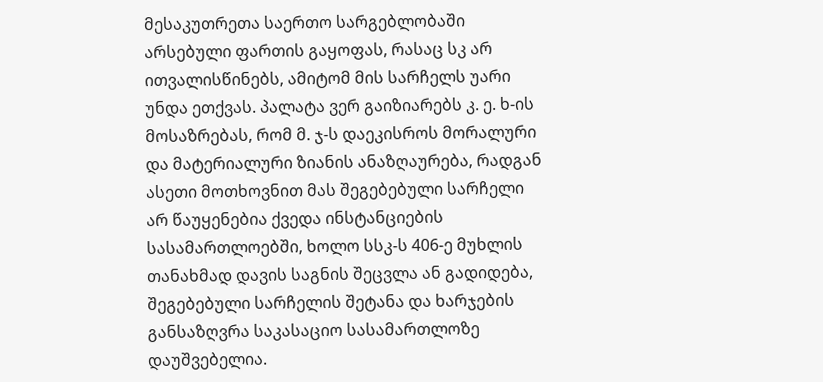მესაკუთრეთა საერთო სარგებლობაში არსებული ფართის გაყოფას, რასაც სკ არ ითვალისწინებს, ამიტომ მის სარჩელს უარი უნდა ეთქვას. პალატა ვერ გაიზიარებს კ. ე. ხ-ის მოსაზრებას, რომ მ. ჯ-ს დაეკისროს მორალური და მატერიალური ზიანის ანაზღაურება, რადგან ასეთი მოთხოვნით მას შეგებებული სარჩელი არ წაუყენებია ქვედა ინსტანციების სასამართლოებში, ხოლო სსკ-ს 406-ე მუხლის თანახმად დავის საგნის შეცვლა ან გადიდება, შეგებებული სარჩელის შეტანა და ხარჯების განსაზღვრა საკასაციო სასამართლოზე დაუშვებელია.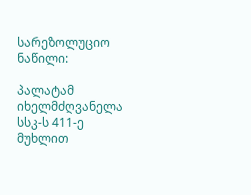სარეზოლუციო ნაწილი:

პალატამ იხელმძღვანელა სსკ-ს 411-ე მუხლით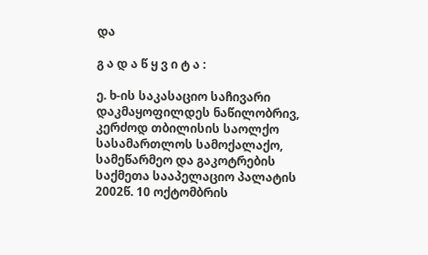და

გ ა დ ა წ ყ ვ ი ტ ა :

ე. ხ-ის საკასაციო საჩივარი დაკმაყოფილდეს ნაწილობრივ, კერძოდ თბილისის საოლქო სასამართლოს სამოქალაქო, სამეწარმეო და გაკოტრების საქმეთა სააპელაციო პალატის 2002წ. 10 ოქტომბრის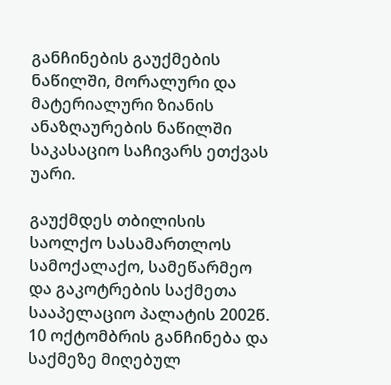განჩინების გაუქმების ნაწილში, მორალური და მატერიალური ზიანის ანაზღაურების ნაწილში საკასაციო საჩივარს ეთქვას უარი.

გაუქმდეს თბილისის საოლქო სასამართლოს სამოქალაქო, სამეწარმეო და გაკოტრების საქმეთა სააპელაციო პალატის 2002წ. 10 ოქტომბრის განჩინება და საქმეზე მიღებულ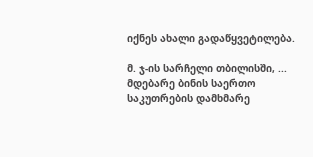იქნეს ახალი გადაწყვეტილება.

მ. ჯ-ის სარჩელი თბილისში, ... მდებარე ბინის საერთო საკუთრების დამხმარე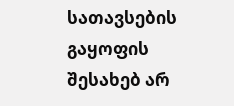სათავსების გაყოფის შესახებ არ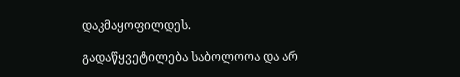დაკმაყოფილდეს.

გადაწყვეტილება საბოლოოა და არ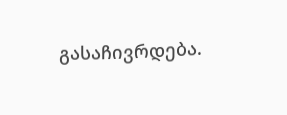გასაჩივრდება.